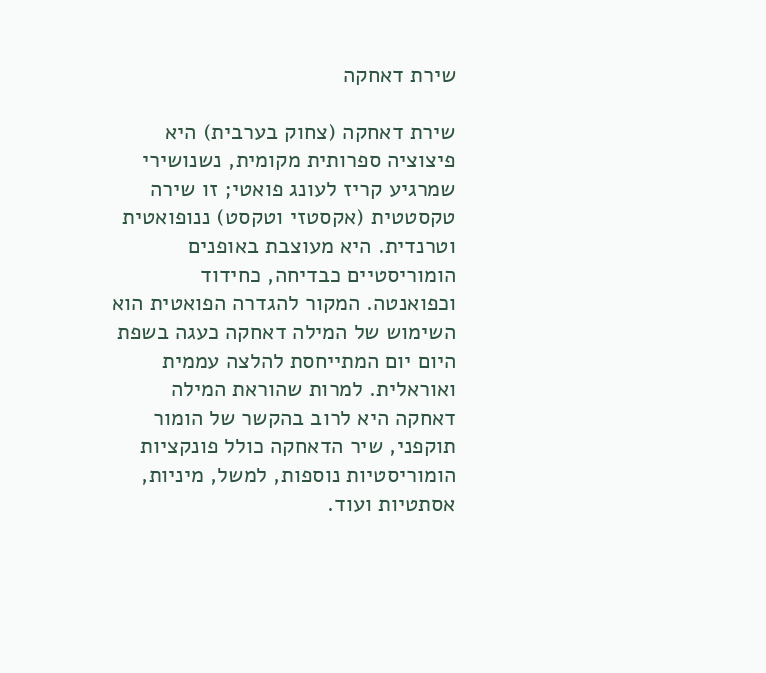שירת דאחקה

שירת דאחקה (צחוק בערבית) היא פיצוציה ספרותית מקומית, נשנושירי שמרגיע קריז לעונג פואטי; זו שירה טקסטטית (אקסטזי וטקסט) ננופואטית וטרנדית. היא מעוצבת באופנים הומוריסטיים כבדיחה, כחידוד וכפואנטה. המקור להגדרה הפואטית הוא השימוש של המילה דאחקה כעגה בשפת היום יום המתייחסת להלצה עממית ואוראלית. למרות שהוראת המילה דאחקה היא לרוב בהקשר של הומור תוקפני, שיר הדאחקה כולל פונקציות הומוריסטיות נוספות, למשל, מיניות, אסתטיות ועוד.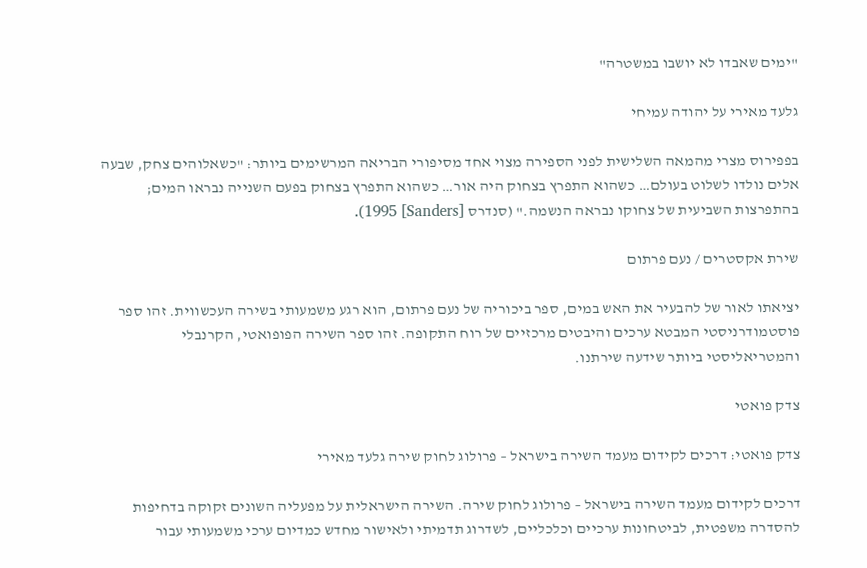"ימים שאבדו לא יושבו במשטרה"

גלעד מאירי על יהודה עמיחי

בפפירוס מצרי מהמאה השלישית לפני הספירה מצוי אחד מסיפורי הבריאה המרשימים ביותר: "כשאלוהים צחק, שבעה אלים נולדו לשלוט בעולם… כשהוא התפרץ בצחוק היה אור… כשהוא התפרץ בצחוק בפעם השנייה נבראו המים; בהתפרצות השביעית של צחוקו נבראה הנשמה." (סנדרס [Sanders] 1995).

שירת אקסטרים / נעם פרתום

יציאתו לאור של להבעיר את האש במים, ספר ביכוריה של נעם פרתום, הוא רגע משמעותי בשירה העכשווית. זהו ספר פוסטמודרניסטי המבטא ערכים והיבטים מרכזיים של רוח התקופה. זהו ספר השירה הפופואטי, הקרנבלי והמטריאליסטי ביותר שידעה שירתנו.

צדק פואטי

צדק פואטי: דרכים לקידום מעמד השירה בישראל – פרולוג לחוק שירה גלעד מאירי

דרכים לקידום מעמד השירה בישראל – פרולוג לחוק שירה. השירה הישראלית על מפעליה השונים זקוקה בדחיפות להסדרה משפטית, לביטחונות ערכיים וכלכליים, לשדרוג תדמיתי ולאישור מחדש כמדיום ערכי משמעותי עבור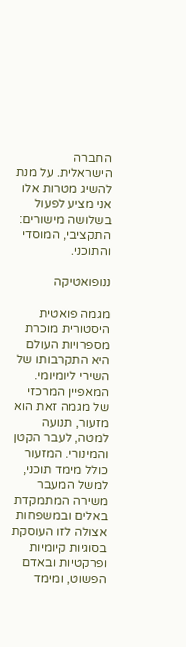החברה הישראלית. על מנת להשיג מטרות אלו אני מציע לפעול בשלושה מישורים: התקציבי, המוסדי והתוכני.

ננופואטיקה

מגמה פואטית היסטורית מוכרת מספרויות העולם היא התקרבותו של השירי ליומיומי. המאפיין המרכזי של מגמה זאת הוא מזעור, תנועה למטה, לעבר הקטן והמינורי. המזעור כולל מימד תוכני, למשל המעבר משירה המתמקדת באלים ובמשפחות אצולה לזו העוסקת בסוגיות קיומיות ופרקטיות ובאדם הפשוט, ומימד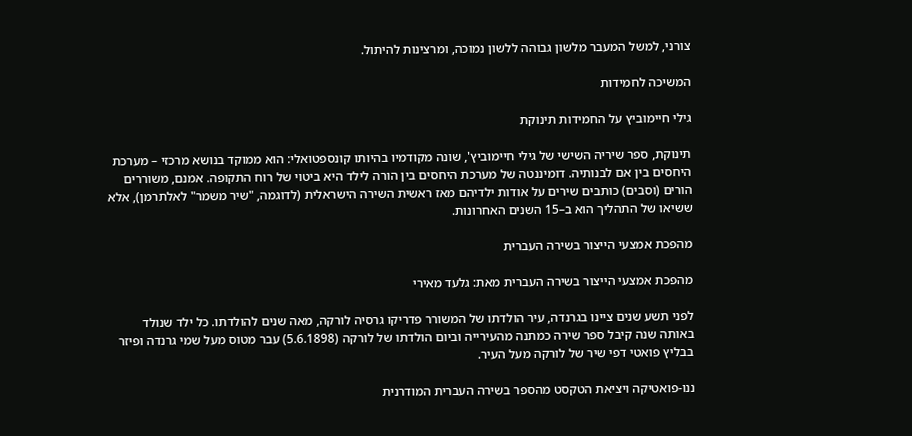צורני, למשל המעבר מלשון גבוהה ללשון נמוכה, ומרצינות להיתול.

המשיכה לחמידות

גילי חיימוביץ על החמידות תינוקת

תינוקת, ספר שיריה השישי של גילי חיימוביץ', שונה מקודמיו בהיותו קונספטואלי: הוא ממוקד בנושא מרכזי – מערכת היחסים בין אם לבנותיה. דומיננטה של מערכת היחסים בין הורה לילד היא ביטוי של רוח התקופה. אמנם, משוררים הורים (וסבים) כותבים שירים על אודות ילדיהם מאז ראשית השירה הישראלית (לדוגמה, "שיר משמר" לאלתרמן), אלא ששיאו של התהליך הוא ב–15 השנים האחרונות.

מהפכת אמצעי הייצור בשירה העברית

מהפכת אמצעי הייצור בשירה העברית מאת: גלעד מאירי

לפני תשע שנים ציינו בגרנדה, עיר הולדתו של המשורר פדריקו גרסיה לורקה, מאה שנים להולדתו. כל ילד שנולד באותה שנה קיבל ספר שירה כמתנה מהעירייה וביום הולדתו של לורקה (5.6.1898) עבר מטוס מעל שמי גרנדה ופיזר בבליץ פואטי דפי שיר של לורקה מעל העיר.

ננו-פואטיקה ויציאת הטקסט מהספר בשירה העברית המודרנית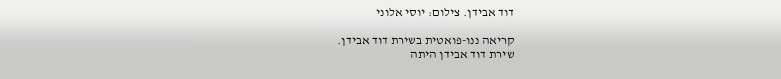דוד אבידן. צילום: יוסי אלוני

קריאה ננו-פואטית בשירת דוד אבידן.
שירת דוד אבידן היתה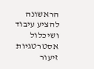הראשונה להציע עיבוד ושיכלול אסטרטגיות זיעור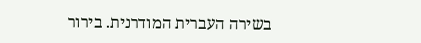בשירה העברית המודרנית. בירור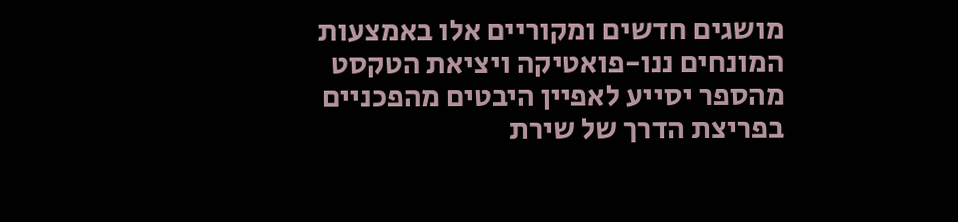מושגים חדשים ומקוריים אלו באמצעות המונחים ננו-פואטיקה ויציאת הטקסט מהספר יסייע לאפיין היבטים מהפכניים בפריצת הדרך של שירת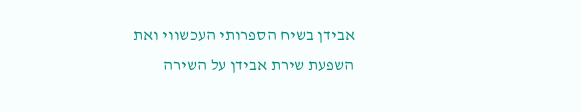אבידן בשיח הספרותי העכשווי ואת השפעת שירת אבידן על השירה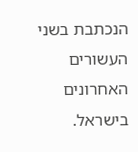הנכתבת בשני העשורים האחרונים בישראל.